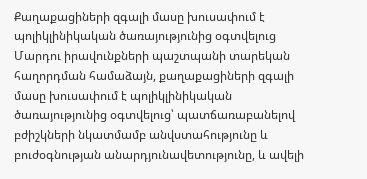Քաղաքացիների զգալի մասը խուսափում է պոլիկլինիկական ծառայությունից օգտվելուց
Մարդու իրավունքների պաշտպանի տարեկան հաղորդման համաձայն, քաղաքացիների զգալի մասը խուսափում է պոլիկլինիկական ծառայությունից օգտվելուց՝ պատճառաբանելով բժիշկների նկատմամբ անվստահությունը և բուժօգնության անարդյունավետությունը, և ավելի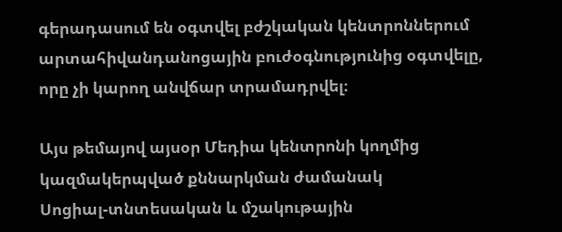գերադասում են օգտվել բժշկական կենտրոններում արտահիվանդանոցային բուժօգնությունից օգտվելը, որը չի կարող անվճար տրամադրվել։

Այս թեմայով այսօր Մեդիա կենտրոնի կողմից կազմակերպված քննարկման ժամանակ
Սոցիալ-տնտեսական և մշակութային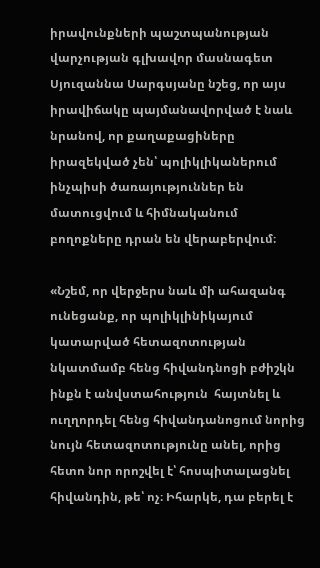իրավունքների պաշտպանության վարչության գլխավոր մասնագետ Սյուզաննա Սարգսյանը նշեց, որ այս իրավիճակը պայմանավորված է նաև նրանով, որ քաղաքացիները իրազեկված չեն՝ պոլիկլիկաներում ինչպիսի ծառայություններ են մատուցվում և հիմնականում բողոքները դրան են վերաբերվում։

«Նշեմ, որ վերջերս նաև մի ահազանգ ունեցանք, որ պոլիկլինիկայում կատարված հետազոտության նկատմամբ հենց հիվանդնոցի բժիշկն ինքն է անվստահություն  հայտնել և ուղղորդել հենց հիվանդանոցում նորից նույն հետազոտությունը անել, որից հետո նոր որոշվել է՝ հոսպիտալացնել հիվանդին, թե՝ ոչ։ Իհարկե, դա բերել է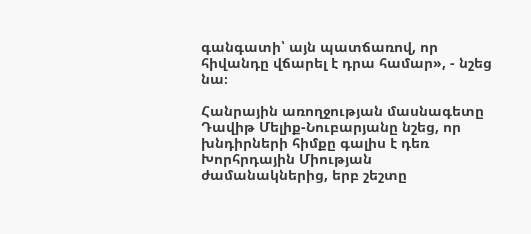գանգատի՝ այն պատճառով, որ հիվանդը վճարել է դրա համար», - նշեց նա։

Հանրային առողջության մասնագետը Դավիթ Մելիք-Նուբարյանը նշեց, որ խնդիրների հիմքը գալիս է դեռ Խորհրդային Միության ժամանակներից, երբ շեշտը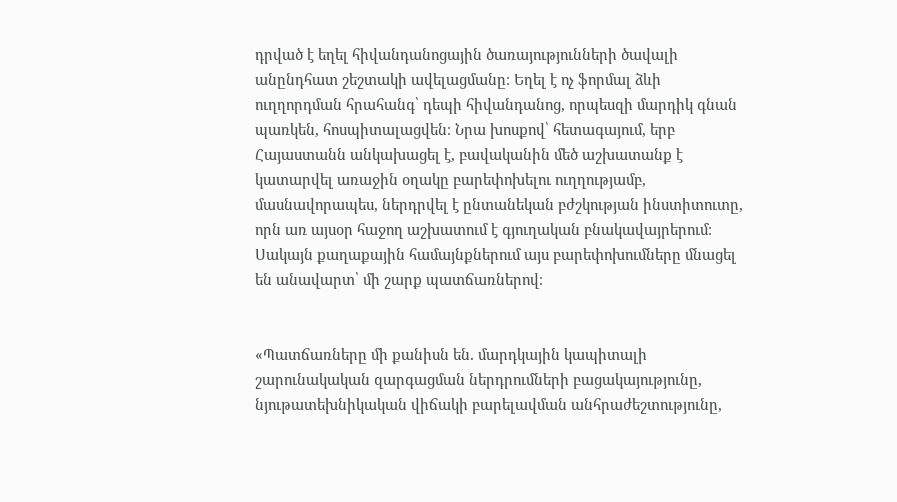դրված է եղել հիվանդանոցային ծառայությունների ծավալի անընդհատ շեշտակի ավելացմանը։ Եղել է ոչ ֆորմալ ձևի ուղղորդման հրահանգ՝ դեպի հիվանդանոց, որպեսզի մարդիկ գնան պառկեն, հոսպիտալացվեն։ Նրա խոսքով՝ հետագայում, երբ Հայաստանն անկախացել է, բավականին մեծ աշխատանք է կատարվել առաջին օղակը բարեփոխելու ուղղությամբ, մասնավորապես, ներդրվել է ընտանեկան բժշկության ինստիտուտը, որն առ այսօր հաջող աշխատում է գյուղական բնակավայրերում։ Սակայն քաղաքային համայնքներում այս բարեփոխումները մնացել են անավարտ՝ մի շարք պատճառներով։


«Պատճառները մի քանիսն են․ մարդկային կապիտալի շարունակական զարգացման ներդրումների բացակայությունը, նյութատեխնիկական վիճակի բարելավման անհրաժեշտությունը,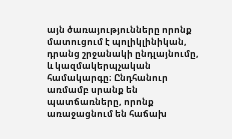այն ծառայությունները որոնք մատուցում է պոլիկլինիկան, դրանց շրջանակի ընդլայնումը, և կազմակերպչական համակարգը։ Ընդհանուր առմամբ սրանք են պատճառները, որոնք առաջացնում են հաճախ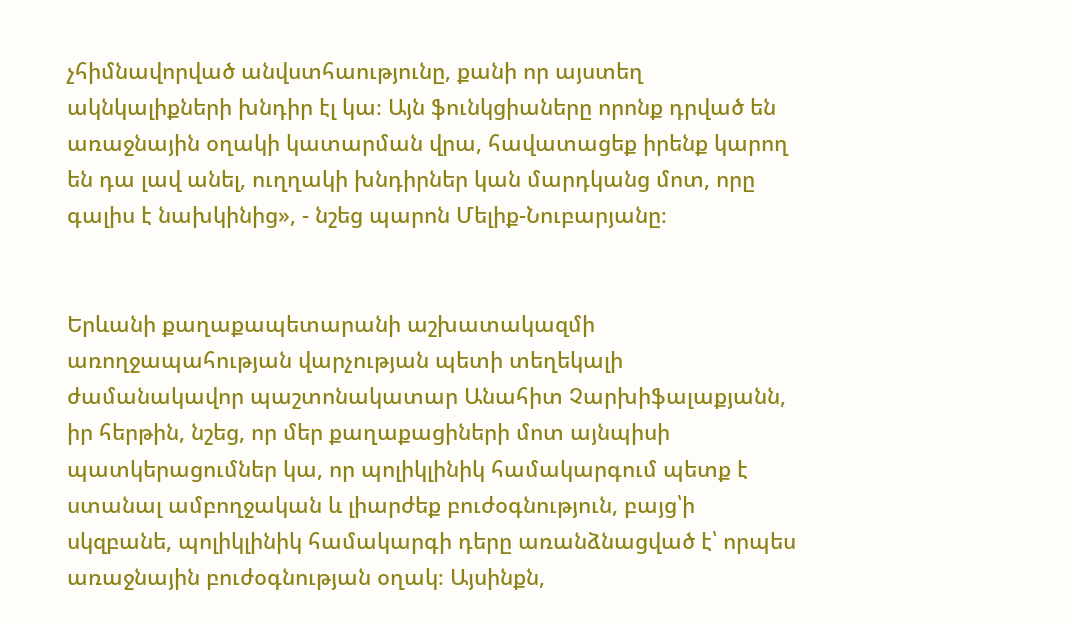չհիմնավորված անվստհաությունը, քանի որ այստեղ ակնկալիքների խնդիր էլ կա։ Այն ֆունկցիաները որոնք դրված են առաջնային օղակի կատարման վրա, հավատացեք իրենք կարող են դա լավ անել, ուղղակի խնդիրներ կան մարդկանց մոտ, որը գալիս է նախկինից», - նշեց պարոն Մելիք-Նուբարյանը։


Երևանի քաղաքապետարանի աշխատակազմի առողջապահության վարչության պետի տեղեկալի ժամանակավոր պաշտոնակատար Անահիտ Չարխիֆալաքյանն, իր հերթին, նշեց, որ մեր քաղաքացիների մոտ այնպիսի պատկերացումներ կա, որ պոլիկլինիկ համակարգում պետք է ստանալ ամբողջական և լիարժեք բուժօգնություն, բայց՝ի սկզբանե, պոլիկլինիկ համակարգի դերը առանձնացված է՝ որպես առաջնային բուժօգնության օղակ։ Այսինքն,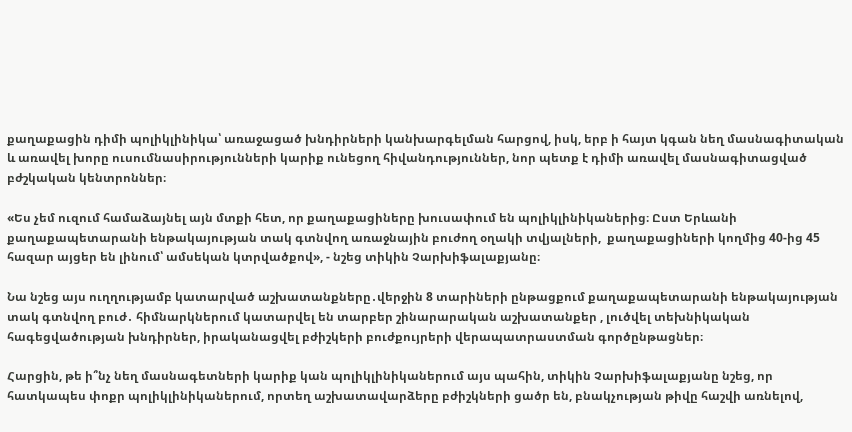քաղաքացին դիմի պոլիկլինիկա՝ առաջացած խնդիրների կանխարգելման հարցով, իսկ, երբ ի հայտ կգան նեղ մասնագիտական և առավել խորը ուսումնասիրությունների կարիք ունեցող հիվանդություններ, նոր պետք է դիմի առավել մասնագիտացված բժշկական կենտրոններ։

«Ես չեմ ուզում համաձայնել այն մտքի հետ, որ քաղաքացիները խուսափում են պոլիկլինիկաներից։ Ըստ Երևանի քաղաքապետարանի ենթակայության տակ գտնվող առաջնային բուժող օղակի տվյալների,  քաղաքացիների կողմից 40-ից 45 հազար այցեր են լինում՝ ամսեկան կտրվածքով», - նշեց տիկին Չարխիֆալաքյանը։

Նա նշեց այս ուղղությամբ կատարված աշխատանքները․վերջին 8 տարիների ընթացքում քաղաքապետարանի ենթակայության տակ գտնվող բուժ․ հիմնարկներում կատարվել են տարբեր շինարարական աշխատանքեր , լուծվել տեխնիկական հագեցվածության խնդիրներ, իրականացվել բժիշկերի բուժքույրերի վերապատրաստման գործընթացներ։

Հարցին, թե ի՞նչ նեղ մասնագետների կարիք կան պոլիկլինիկաներում այս պահին, տիկին Չարխիֆալաքյանը նշեց, որ հատկապես փոքր պոլիկլինիկաներում, որտեղ աշխատավարձերը բժիշկների ցածր են, բնակչության թիվը հաշվի առնելով,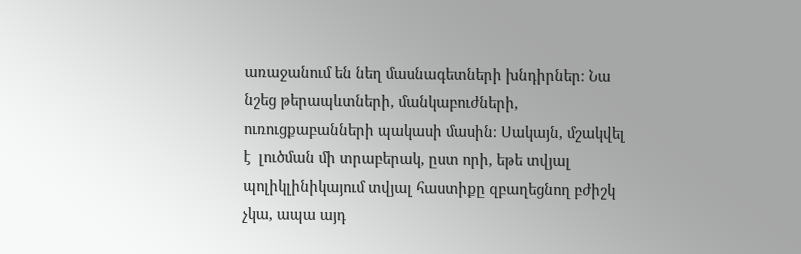առաջանում են նեղ մասնագետների խնդիրներ։ Նա նշեց թերապևտների, մանկաբուժների, ուռուցքաբանների պակասի մասին։ Սակայն, մշակվել է  լուծման մի տրաբերակ, ըստ որի, եթե տվյալ պոլիկլինիկայում տվյալ հաստիքը զբաղեցնող բժիշկ չկա, ապա այդ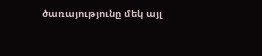ծառայությունը մեկ այլ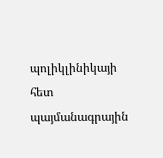պոլիկլինիկայի հետ պայմանագրային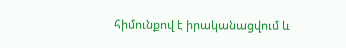հիմունքով է իրականացվում և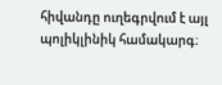հիվանդը ուղեգրվում է այլ պոլիկլինիկ համակարգ։